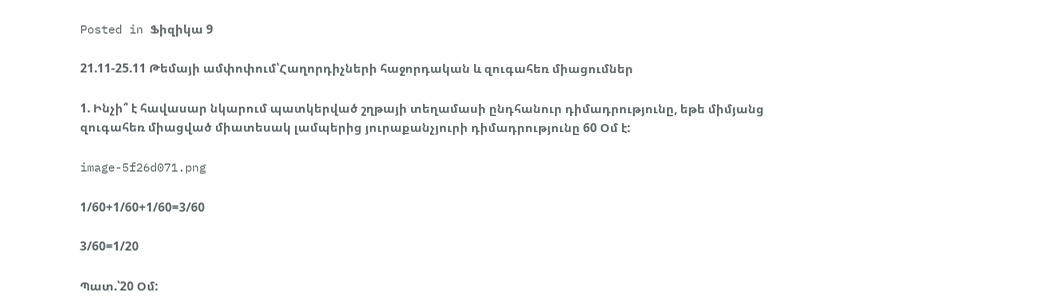Posted in Ֆիզիկա 9

21.11-25.11 Թեմայի ամփոփում՝Հաղորդիչների հաջորդական և զուգահեռ միացումներ

1. Ինչի՞ է հավասար նկարում պատկերված շղթայի տեղամասի ընդհանուր դիմադրությունը, եթե միմյանց զուգահեռ միացված միատեսակ լամպերից յուրաքանչյուրի դիմադրությունը 60 Օմ է:

image-5f26d071.png

1/60+1/60+1/60=3/60

3/60=1/20

Պատ.՝20 Օմ: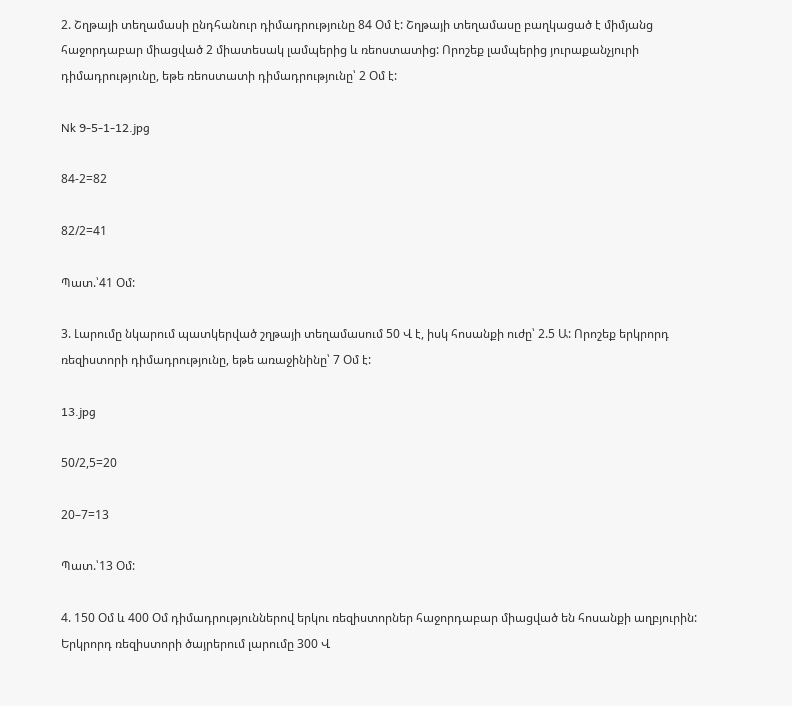2. Շղթայի տեղամասի ընդհանուր դիմադրությունը 84 Օմ է: Շղթայի տեղամասը բաղկացած է միմյանց հաջորդաբար միացված 2 միատեսակ լամպերից և ռեոստատից: Որոշեք լամպերից յուրաքանչյուրի դիմադրությունը, եթե ռեոստատի դիմադրությունը՝ 2 Օմ է:

Nk 9-5-1-12.jpg

84-2=82

82/2=41

Պատ.՝41 Օմ:

3. Լարումը նկարում պատկերված շղթայի տեղամասում 50 Վ է, իսկ հոսանքի ուժը՝ 2.5 Ա: Որոշեք երկրորդ ռեզիստորի դիմադրությունը, եթե առաջինինը՝ 7 Օմ է:

13.jpg

50/2,5=20

20–7=13

Պատ.՝13 Օմ:

4. 150 Օմ և 400 Օմ դիմադրություններով երկու ռեզիստորներ հաջորդաբար միացված են հոսանքի աղբյուրին: Երկրորդ ռեզիստորի ծայրերում լարումը 300 Վ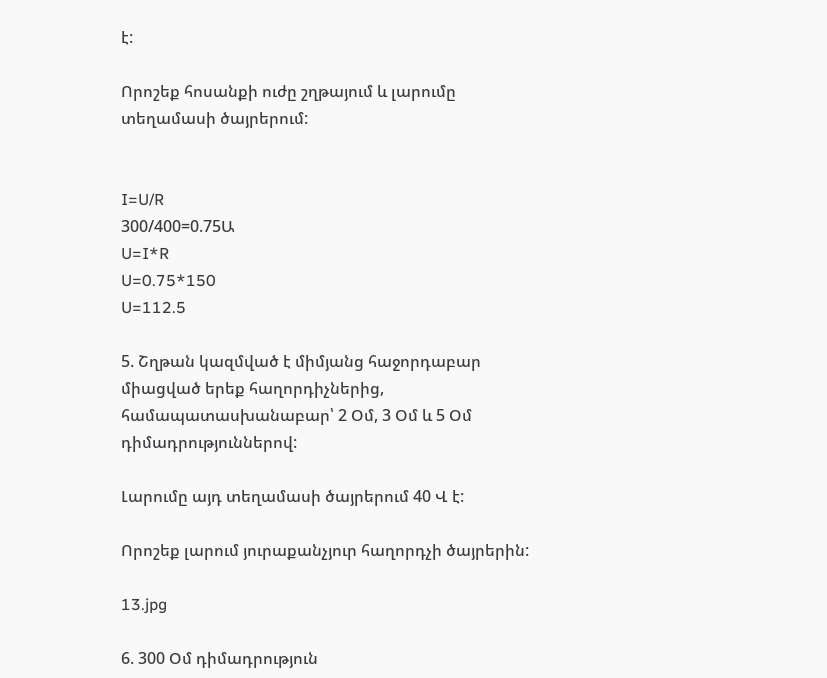է:

Որոշեք հոսանքի ուժը շղթայում և լարումը տեղամասի ծայրերում:


I=U/R
300/400=0.75Ա
U=I*R
U=0.75*150
U=112.5

5. Շղթան կազմված է միմյանց հաջորդաբար միացված երեք հաղորդիչներից, համապատասխանաբար՝ 2 Օմ, 3 Օմ և 5 Օմ դիմադրություններով:

Լարումը այդ տեղամասի ծայրերում 40 Վ է:

Որոշեք լարում յուրաքանչյուր հաղորդչի ծայրերին:

13.jpg

6. 300 Օմ դիմադրություն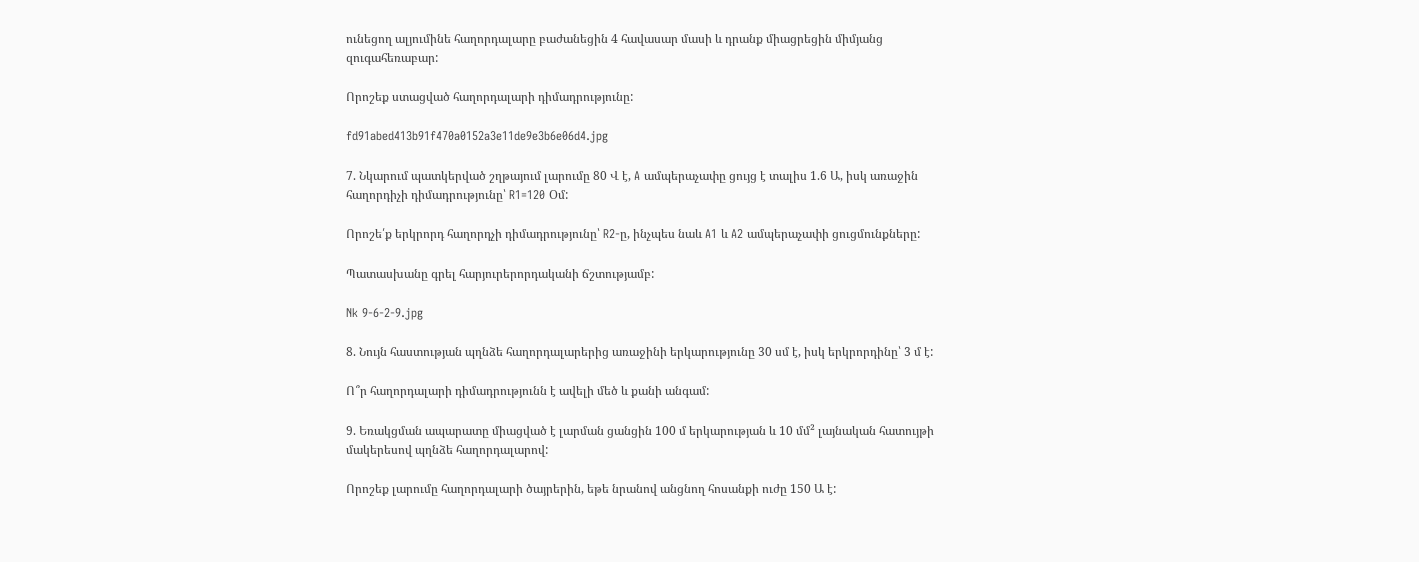ունեցող ալյումինե հաղորդալարը բաժանեցին 4 հավասար մասի և դրանք միացրեցին միմյանց զուգահեռաբար:

Որոշեք ստացված հաղորդալարի դիմադրությունը:

fd91abed413b91f470a0152a3e11de9e3b6e06d4.jpg

7. Նկարում պատկերված շղթայում լարումը 80 Վ է, A ամպերաչափը ցույց է տալիս 1.6 Ա, իսկ առաջին հաղորդիչի դիմադրությունը՝ R1=120 Օմ:

Որոշե՛ք երկրորդ հաղորդչի դիմադրությունը՝ R2-ը, ինչպես նաև A1 և A2 ամպերաչափի ցուցմունքները:

Պատասխանը գրել հարյուրերորդականի ճշտությամբ:

Nk 9-6-2-9.jpg

8. Նույն հաստության պղնձե հաղորդալարերից առաջինի երկարությունը 30 սմ է, իսկ երկրորդինը՝ 3 մ է:

Ո՞ր հաղորդալարի դիմադրությունն է ավելի մեծ և քանի անգամ:

9. Եռակցման ապարատը միացված է լարման ցանցին 100 մ երկարության և 10 մմ² լայնական հատույթի մակերեսով պղնձե հաղորդալարով:

Որոշեք լարումը հաղորդալարի ծայրերին, եթե նրանով անցնող հոսանքի ուժը 150 Ա է: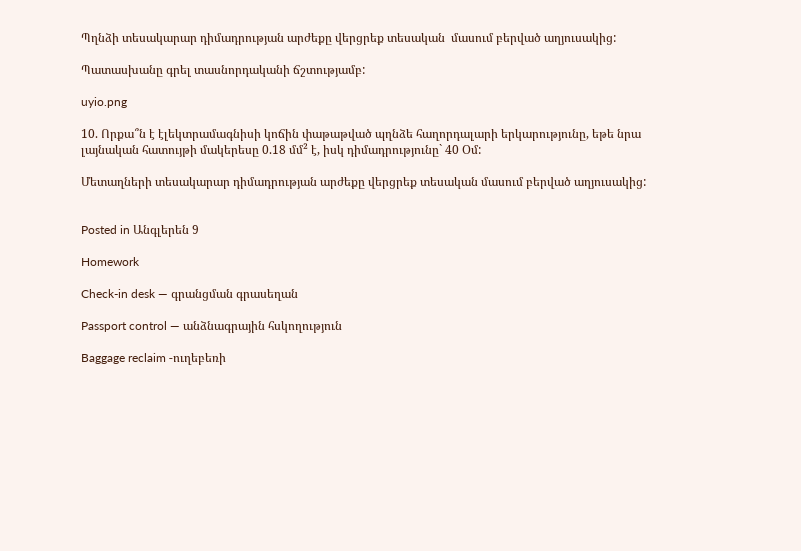Պղնձի տեսակարար դիմադրության արժեքը վերցրեք տեսական  մասում բերված աղյուսակից:

Պատասխանը գրել տասնորդականի ճշտությամբ:

uyio.png

10. Որքա՞ն է էլեկտրամագնիսի կոճին փաթաթված պղնձե հաղորդալարի երկարությունը, եթե նրա լայնական հատույթի մակերեսը 0.18 մմ² է, իսկ դիմադրությունը` 40 Օմ:

Մետաղների տեսակարար դիմադրության արժեքը վերցրեք տեսական մասում բերված աղյուսակից:


Posted in Անգլերեն 9

Homework

Check-in desk — գրանցման գրասեղան

Passport control — անձնագրային հսկողություն

Baggage reclaim -ուղեբեռի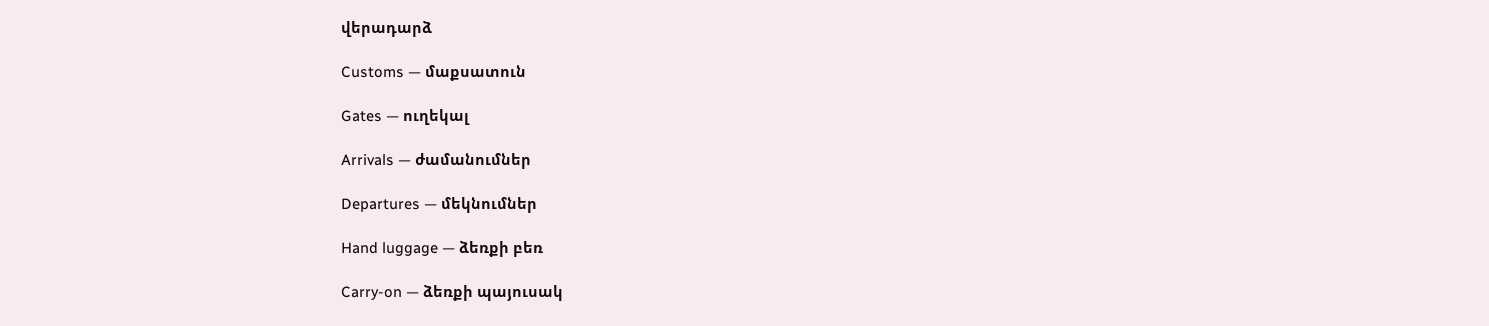վերադարձ

Customs — մաքսատուն

Gates — ուղեկալ

Arrivals — ժամանումներ

Departures — մեկնումներ

Hand luggage — ձեռքի բեռ

Carry-on — ձեռքի պայուսակ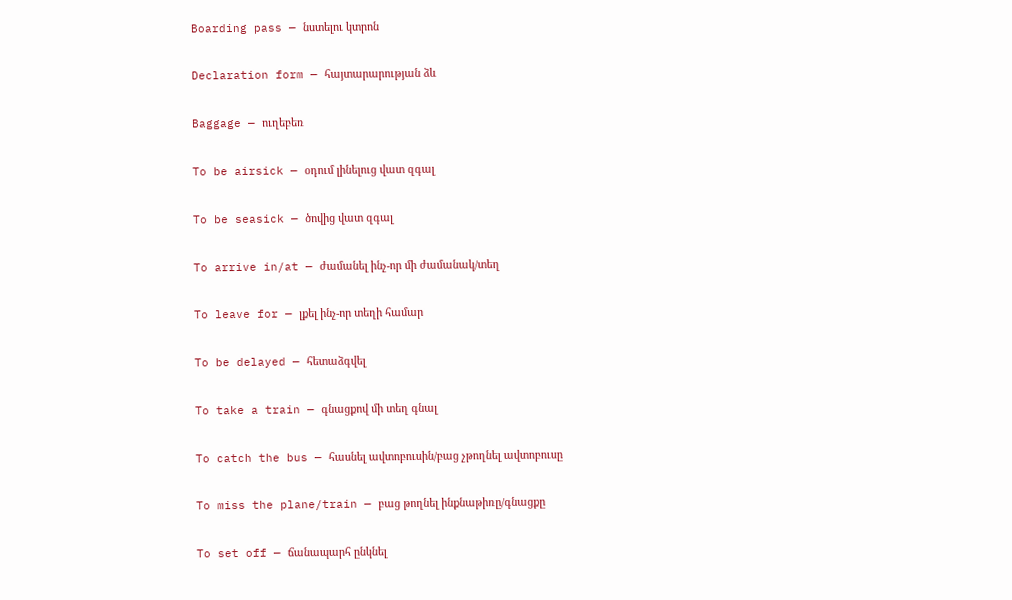Boarding pass — նստելու կտրոն

Declaration form — հայտարարության ձև

Baggage — ուղեբեռ

To be airsick — օդում լինելուց վատ զգալ

To be seasick — ծովից վատ զգալ

To arrive in/at — ժամանել ինչ-որ մի ժամանակ/տեղ

To leave for — լքել ինչ-որ տեղի համար

To be delayed — հետաձգվել

To take a train — գնացքով մի տեղ գնալ

To catch the bus — հասնել ավտոբուսին/բաց չթողնել ավտոբուսը

To miss the plane/train — բաց թողնել ինքնաթիռը/գնացքը

To set off — ճանապարհ ընկնել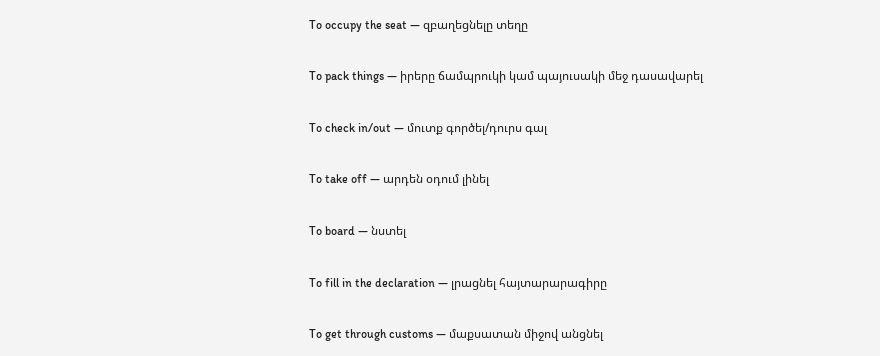To occupy the seat — զբաղեցնելը տեղը

To pack things — իրերը ճամպրուկի կամ պայուսակի մեջ դասավարել

To check in/out — մուտք գործել/դուրս գալ

To take off — արդեն օդում լինել

To board — նստել

To fill in the declaration — լրացնել հայտարարագիրը

To get through customs — մաքսատան միջով անցնել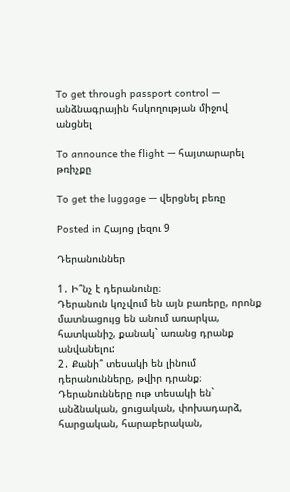To get through passport control — անձնագրային հսկողության միջով անցնել

To announce the flight — հայտարարել թռիչքը

To get the luggage — վերցնել բեռը

Posted in Հայոց լեզու 9

Դերանուններ

1․ Ի՞նչ է դերանունը։
Դերանուն կոչվում են այն բառերը, որոնք մատնացույց են անում առարկա, հատկանիշ, քանակ` առանց դրանք անվանելու:
2․ Քանի՞ տեսակի են լինում դերանունները, թվիր դրանք։
Դերանունները ութ տեսակի են` անձնական, ցուցական, փոխադարձ, հարցական, հարաբերական,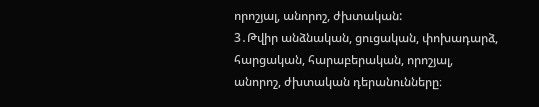որոշյալ, անորոշ, ժխտական:
3․Թվիր անձնական, ցուցական, փոխադարձ, հարցական, հարաբերական, որոշյալ, անորոշ, ժխտական դերանունները։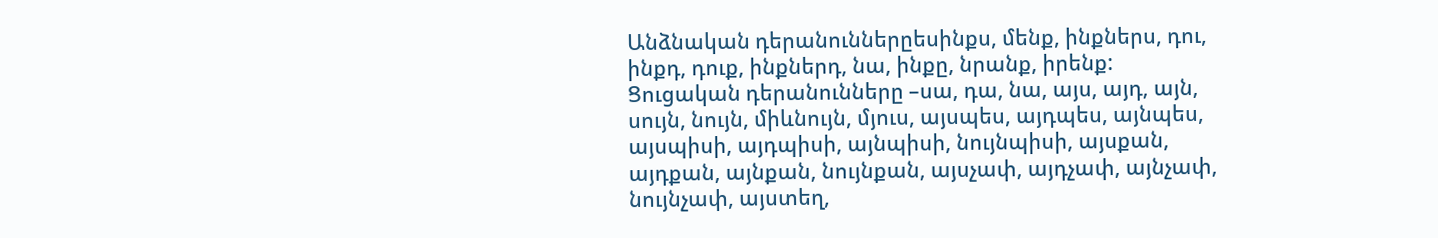Անձնական դերանուններըեսինքս, մենք, ինքներս, դու, ինքդ, դուք, ինքներդ, նա, ինքը, նրանք, իրենք:
Ցուցական դերանունները –սա, դա, նա, այս, այդ, այն, սույն, նույն, միևնույն, մյուս, այսպես, այդպես, այնպես, այսպիսի, այդպիսի, այնպիսի, նույնպիսի, այսքան, այդքան, այնքան, նույնքան, այսչափ, այդչափ, այնչափ, նույնչափ, այստեղ,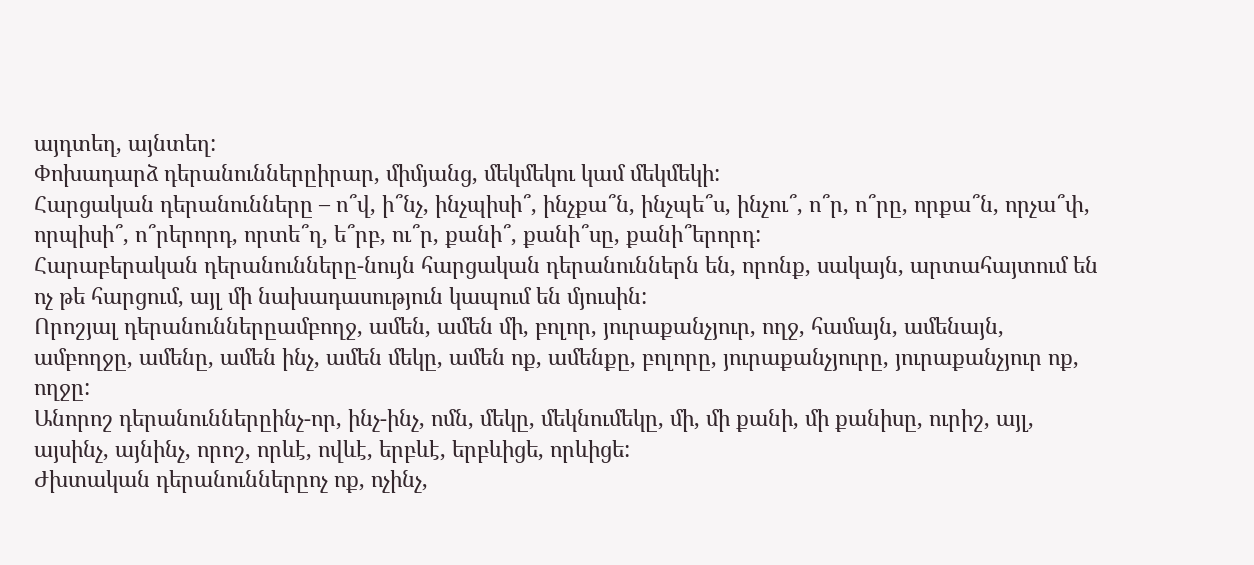այդտեղ, այնտեղ:
Փոխադարձ դերանուններըիրար, միմյանց, մեկմեկու կամ մեկմեկի:
Հարցական դերանունները – ո՞վ, ի՞նչ, ինչպիսի՞, ինչքա՞ն, ինչպե՞ս, ինչու՞, ո՞ր, ո՞րը, որքա՞ն, որչա՞փ, որպիսի՞, ո՞րերորդ, որտե՞ղ, ե՞րբ, ու՞ր, քանի՞, քանի՞սը, քանի՞երորդ:
Հարաբերական դերանունները-նույն հարցական դերանուններն են, որոնք, սակայն, արտահայտում են ոչ թե հարցում, այլ մի նախադասություն կապում են մյուսին:
Որոշյալ դերանուններըամբողջ, ամեն, ամեն մի, բոլոր, յուրաքանչյուր, ողջ, համայն, ամենայն, ամբողջը, ամենը, ամեն ինչ, ամեն մեկը, ամեն ոք, ամենքը, բոլորը, յուրաքանչյուրը, յուրաքանչյուր ոք, ողջը:
Անորոշ դերանուններըինչ-որ, ինչ-ինչ, ոմն, մեկը, մեկնումեկը, մի, մի քանի, մի քանիսը, ուրիշ, այլ, այսինչ, այնինչ, որոշ, որևէ, ովևէ, երբևէ, երբևիցե, որևիցե:
Ժխտական դերանուններըոչ ոք, ոչինչ,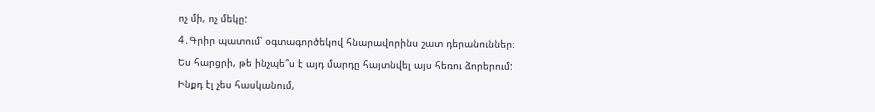ոչ մի, ոչ մեկը:
4․Գրիր պատում՝ օգտագործեկով հնարավորինս շատ դերանուններ։
Ես հարցրի, թե ինչպե՞ս է այդ մարդը հայտնվել այս հեռու ձորերում:
Ինքդ էլ չես հասկանում,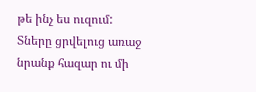թե ինչ ես ուզում:
Տները ցրվելուց առաջ նրանք հազար ու մի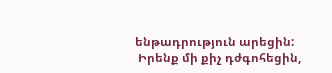ենթադրություն արեցին:
 Իրենք մի քիչ դժգոհեցին,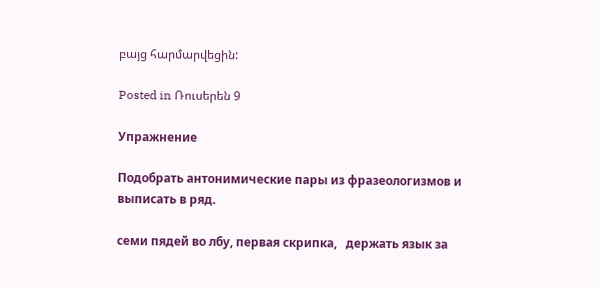բայց հարմարվեցին:

Posted in Ռուսերեն 9

Упражнение

Подобрать антонимические пары из фразеологизмов и выписать в ряд.

семи пядей во лбу, первая скрипка,   держать язык за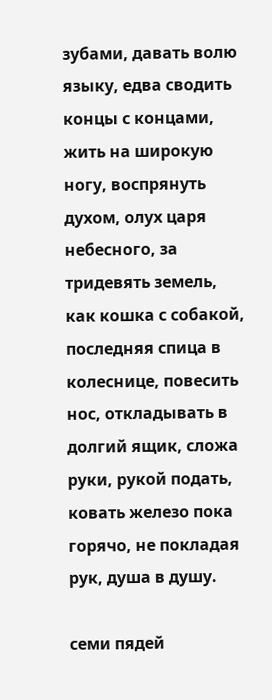зубами, давать волю языку, едва сводить концы с концами, жить на широкую ногу, воспрянуть духом, олух царя небесного, за тридевять земель, как кошка с собакой, последняя спица в колеснице, повесить нос, откладывать в долгий ящик, сложа руки, рукой подать, ковать железо пока горячо, не покладая рук, душа в душу.

семи пядей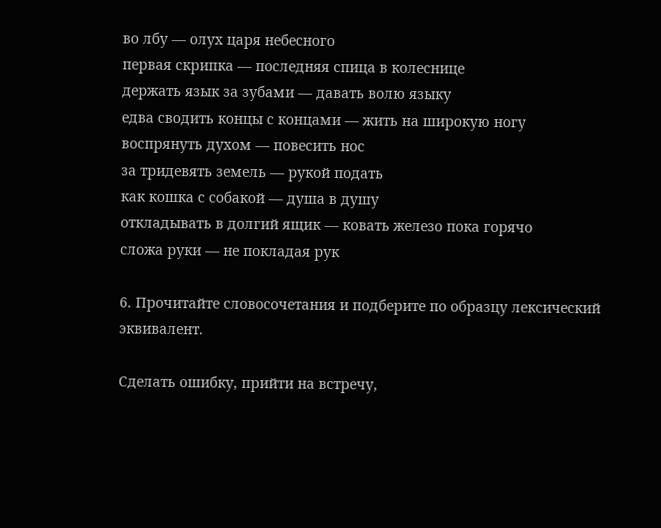во лбу — олух царя небесного
первая скрипка — последняя спица в колеснице
держать язык за зубами — давать волю языку
едва сводить концы с концами — жить на широкую ногу
воспрянуть духом — повесить нос
за тридевять земель — рукой подать
как кошка с собакой — душа в душу
откладывать в долгий ящик — ковать железо пока горячо
сложа руки — не покладая рук

6. Прочитайте словосочетания и подберите по образцу лексический эквивалент.

Сделать ошибку, прийти на встречу,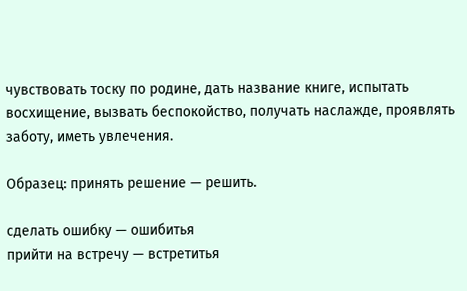чувствовать тоску по родине, дать название книге, испытать восхищение, вызвать беспокойство, получать наслажде, проявлять заботу, иметь увлечения.

Образец: принять решение — решить.

сделать ошибку — ошибитья
прийти на встречу — встретитья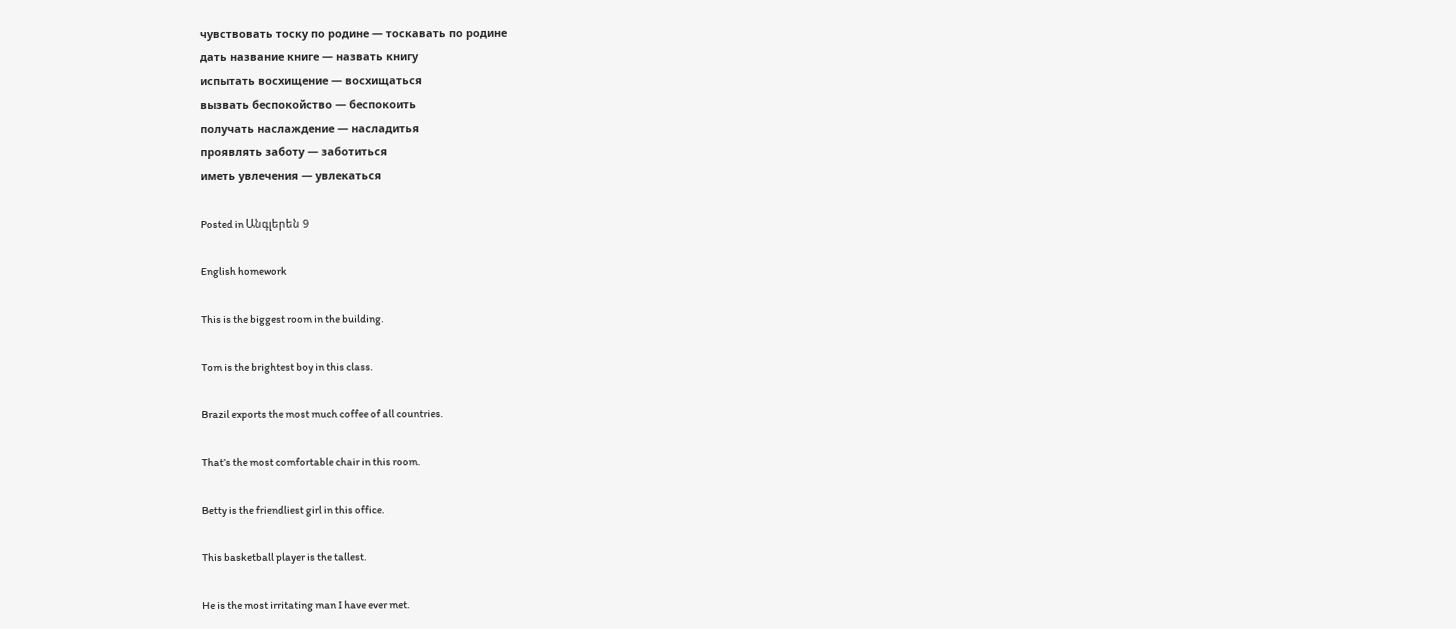чувствовать тоску по родине — тоскавать по родине
дать название книге — назвать книгу
испытать восхищение — восхищаться
вызвать беспокойство — беспокоить
получать наслаждение — насладитья
проявлять заботу — заботиться
иметь увлечения — увлекаться

Posted in Անգլերեն 9

English homework

This is the biggest room in the building.

Tom is the brightest boy in this class.

Brazil exports the most much coffee of all countries.

That’s the most comfortable chair in this room.

Betty is the friendliest girl in this office.

This basketball player is the tallest.

He is the most irritating man I have ever met.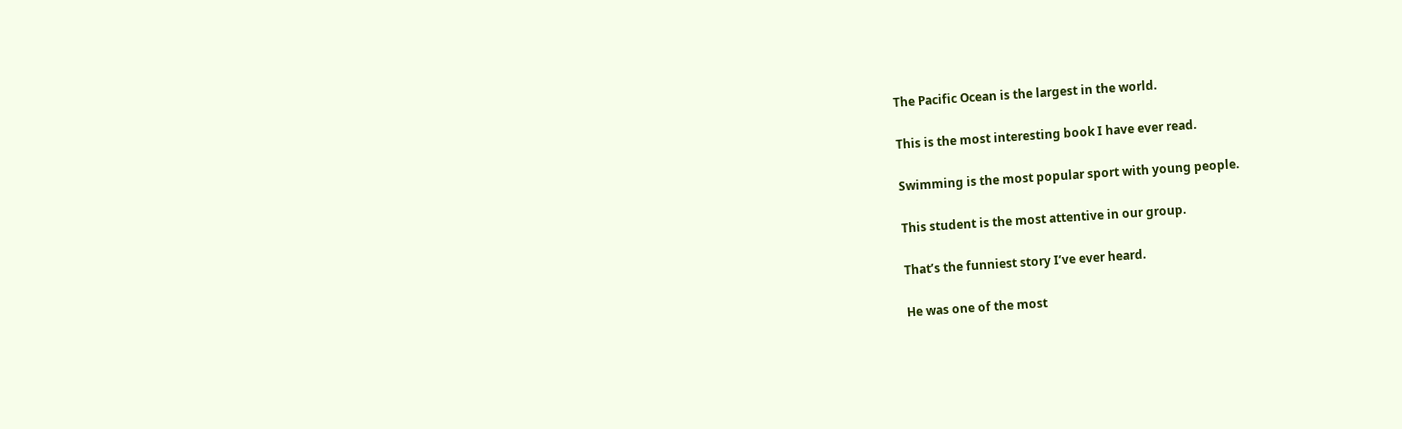The Pacific Ocean is the largest in the world.

This is the most interesting book I have ever read.

Swimming is the most popular sport with young people.

This student is the most attentive in our group.

That’s the funniest story I’ve ever heard.

He was one of the most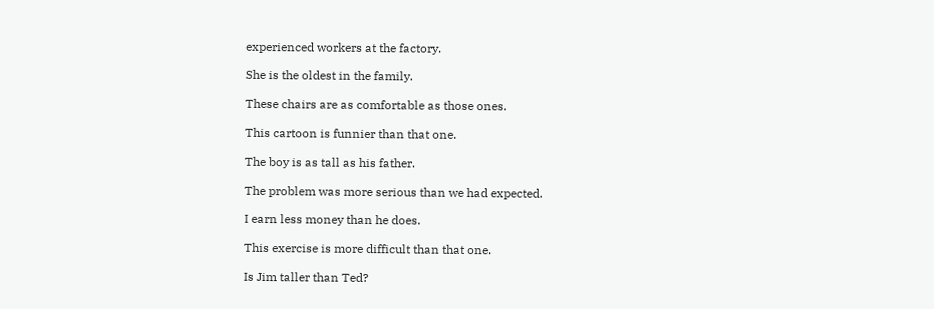experienced workers at the factory.

She is the oldest in the family.

These chairs are as comfortable as those ones.

This cartoon is funnier than that one.

The boy is as tall as his father.

The problem was more serious than we had expected.

I earn less money than he does.

This exercise is more difficult than that one.

Is Jim taller than Ted?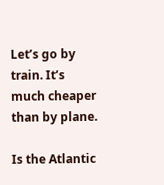Let’s go by train. It’s much cheaper than by plane.

Is the Atlantic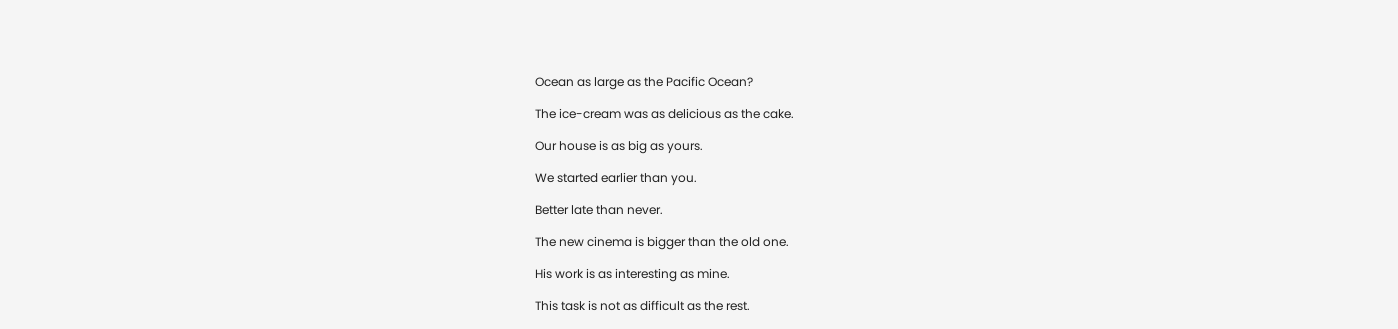Ocean as large as the Pacific Ocean?

The ice-cream was as delicious as the cake.

Our house is as big as yours.

We started earlier than you.

Better late than never.

The new cinema is bigger than the old one.

His work is as interesting as mine.

This task is not as difficult as the rest.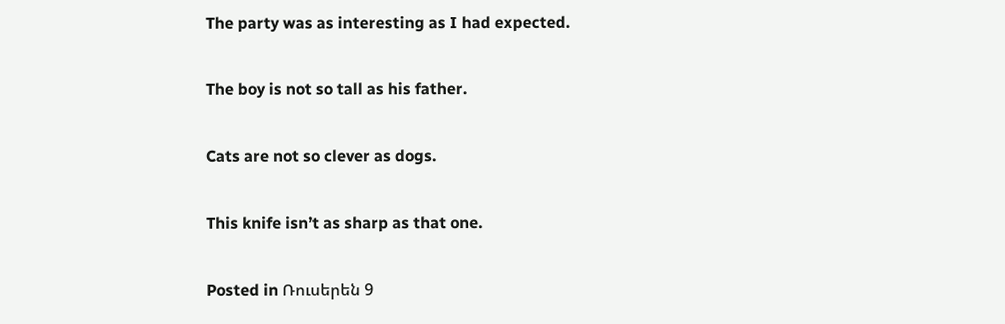The party was as interesting as I had expected.

The boy is not so tall as his father.

Cats are not so clever as dogs.

This knife isn’t as sharp as that one.

Posted in Ռուսերեն 9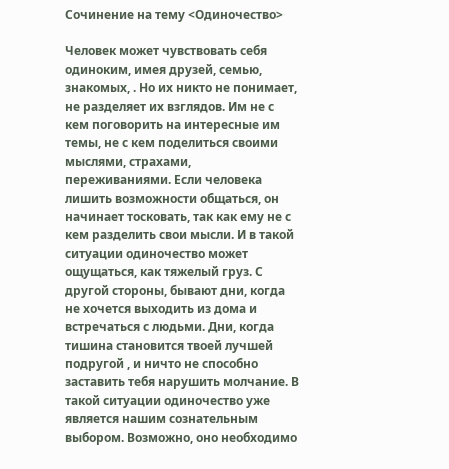Сочинение на тему <Одиночество>

Человек может чувствовать себя одиноким, имея друзей, семью, знакомых, . Но их никто не понимает, не разделяет их взглядов. Им не с кем поговорить на интересные им темы, не с кем поделиться своими мыслями, страхами, переживаниями. Если человека лишить возможности общаться, он начинает тосковать, так как ему не с кем разделить свои мысли. И в такой ситуации одиночество может ощущаться, как тяжелый груз. С другой стороны, бывают дни, когда не хочется выходить из дома и встречаться с людьми. Дни, когда тишина становится твоей лучшей подругой , и ничто не способно заставить тебя нарушить молчание. В такой ситуации одиночество уже является нашим сознательным выбором. Возможно, оно необходимо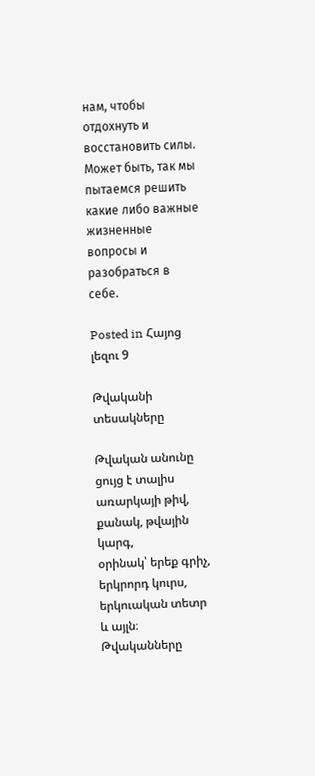нам, чтобы отдохнуть и восстановить силы. Может быть, так мы пытаемся решить какие либо важные жизненные вопросы и разобраться в себе.

Posted in Հայոց լեզու 9

Թվականի տեսակները

Թվական անունը ցույց է տալիս առարկայի թիվ, քանակ, թվային կարգ,
օրինակ՝ երեք գրիչ, երկրորդ կուրս, երկուական տետր և այլն։ Թվականները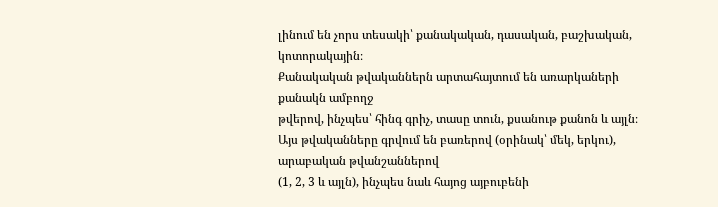լինում են չորս տեսակի՝ քանակական, դասական, բաշխական, կոտորակային։
Քանակական թվականներն արտահայտում են առարկաների քանակն ամբողջ
թվերով, ինչպես՝ հինգ գրիչ, տասը տուն, քսանութ քանոն և այլն։ Այս թվականները գրվում են բառերով (օրինակ՝ մեկ, երկու), արաբական թվանշաններով
(1, 2, 3 և այլն), ինչպես նաև հայոց այբուբենի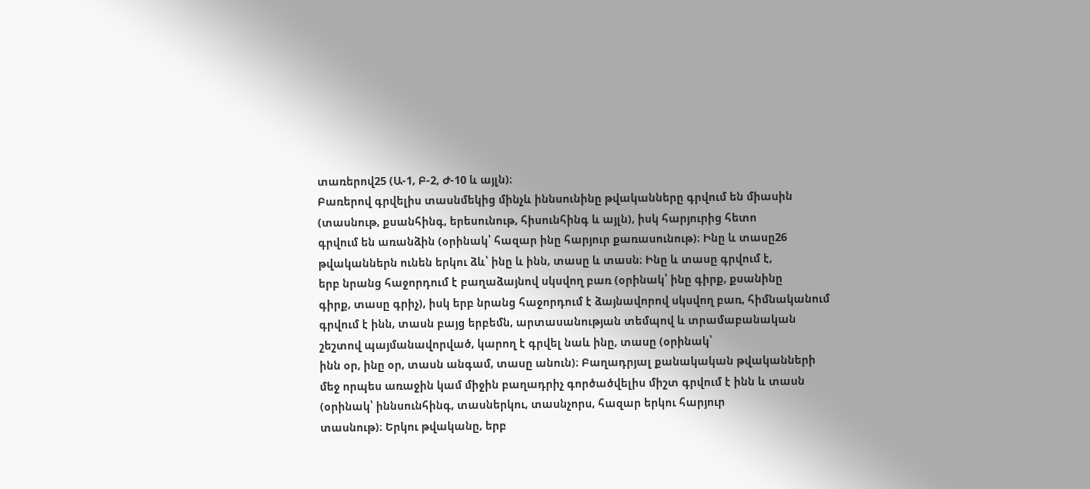տառերով25 (Ա-1, Բ-2, Ժ-10 և այլն)։
Բառերով գրվելիս տասնմեկից մինչև իննսունինը թվականները գրվում են միասին
(տասնութ, քսանհինգ, երեսունութ, հիսունհինգ և այլն), իսկ հարյուրից հետո
գրվում են առանձին (օրինակ՝ հազար ինը հարյուր քառասունութ)։ Ինը և տասը26
թվականներն ունեն երկու ձև՝ ինը և ինն, տասը և տասն։ Ինը և տասը գրվում է,
երբ նրանց հաջորդում է բաղաձայնով սկսվող բառ (օրինակ՝ ինը գիրք, քսանինը
գիրք, տասը գրիչ), իսկ երբ նրանց հաջորդում է ձայնավորով սկսվող բառ, հիմնականում
գրվում է ինն, տասն բայց երբեմն, արտասանության տեմպով և տրամաբանական
շեշտով պայմանավորված, կարող է գրվել նաև ինը, տասը (օրինակ՝
ինն օր, ինը օր, տասն անգամ, տասը անուն)։ Բաղադրյալ քանակական թվականների
մեջ որպես առաջին կամ միջին բաղադրիչ գործածվելիս միշտ գրվում է ինն և տասն (օրինակ՝ իննսունհինգ, տասներկու, տասնչորս, հազար երկու հարյուր
տասնութ)։ Երկու թվականը, երբ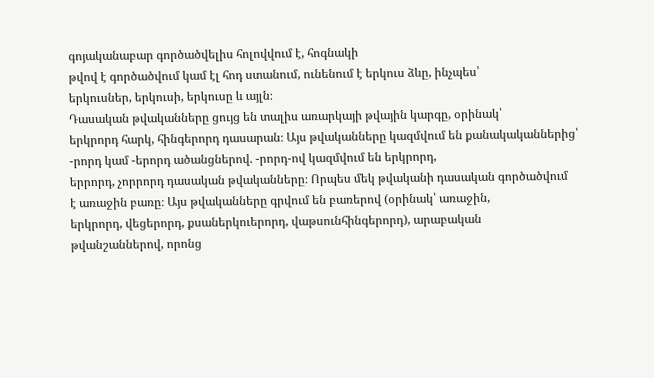գոյականաբար գործածվելիս հոլովվում է, հոգնակի
թվով է գործածվում կամ էլ հոդ ստանում, ունենում է երկուս ձևը, ինչպես՝
երկուսներ, երկուսի, երկուսը և այլն։
Դասական թվականները ցույց են տալիս առարկայի թվային կարգը, օրինակ՝
երկրորդ հարկ, հինգերորդ դասարան։ Այս թվականները կազմվում են քանակականներից՝
-րորդ կամ -երորդ ածանցներով. -րորդ-ով կազմվում են երկրորդ,
երրորդ, չորրորդ դասական թվականները։ Որպես մեկ թվականի դասական գործածվում
է առաջին բառը։ Այս թվականները գրվում են բառերով (օրինակ՝ առաջին,
երկրորդ, վեցերորդ, քսաներկուերորդ, վաթսունհինգերորդ), արաբական
թվանշաններով, որոնց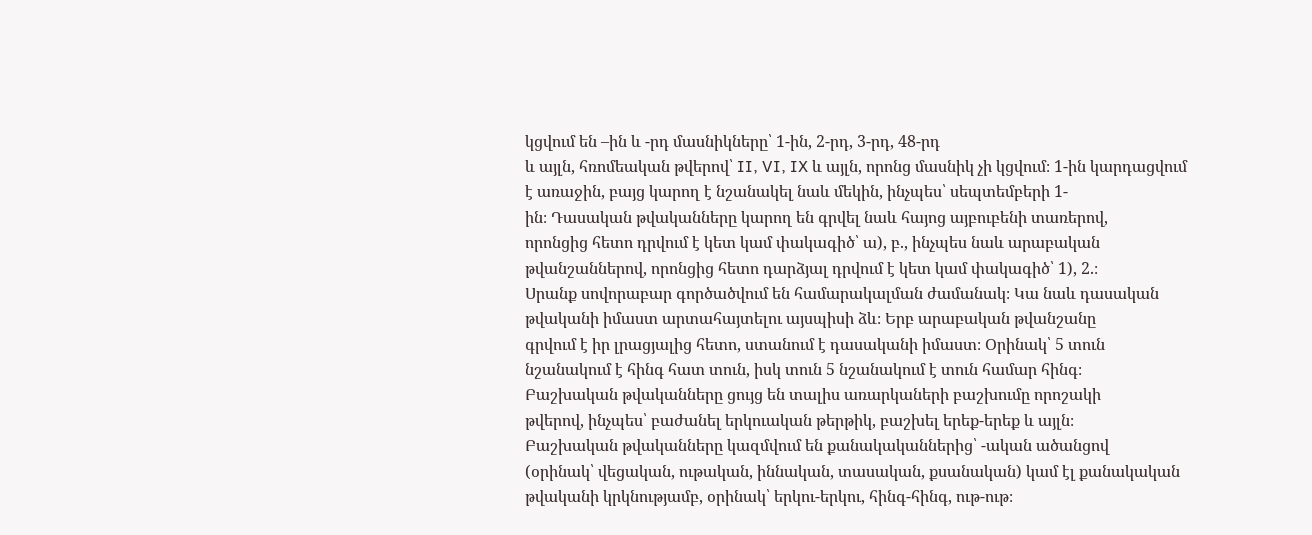կցվում են –ին և -րդ մասնիկները՝ 1-ին, 2-րդ, 3-րդ, 48-րդ
և այլն, հռոմեական թվերով՝ II, VI, IX և այլն, որոնց մասնիկ չի կցվում։ 1-ին կարդացվում
է առաջին, բայց կարող է նշանակել նաև մեկին, ինչպես՝ սեպտեմբերի 1-
ին։ Դասական թվականները կարող են գրվել նաև հայոց այբուբենի տառերով,
որոնցից հետո դրվում է կետ կամ փակագիծ՝ ա), բ., ինչպես նաև արաբական
թվանշաններով, որոնցից հետո դարձյալ դրվում է կետ կամ փակագիծ՝ 1), 2.։
Սրանք սովորաբար գործածվում են համարակալման ժամանակ։ Կա նաև դասական
թվականի իմաստ արտահայտելու այսպիսի ձև։ Երբ արաբական թվանշանը
գրվում է իր լրացյալից հետո, ստանում է դասականի իմաստ։ Օրինակ՝ 5 տուն
նշանակում է հինգ հատ տուն, իսկ տուն 5 նշանակում է տուն համար հինգ։
Բաշխական թվականները ցույց են տալիս առարկաների բաշխումը որոշակի
թվերով, ինչպես՝ բաժանել երկուական թերթիկ, բաշխել երեք-երեք և այլն։
Բաշխական թվականները կազմվում են քանակականներից՝ -ական ածանցով
(օրինակ՝ վեցական, ութական, իննական, տասական, քսանական) կամ էլ քանակական
թվականի կրկնությամբ, օրինակ՝ երկու-երկու, հինգ-հինգ, ութ-ութ։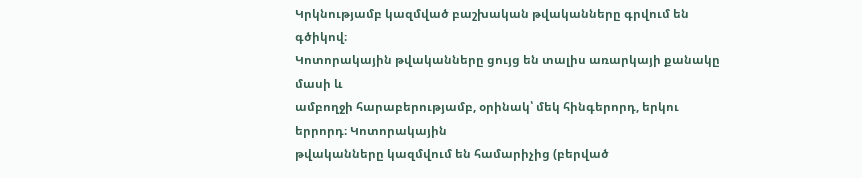Կրկնությամբ կազմված բաշխական թվականները գրվում են գծիկով։
Կոտորակային թվականները ցույց են տալիս առարկայի քանակը մասի և
ամբողջի հարաբերությամբ, օրինակ՝ մեկ հինգերորդ, երկու երրորդ։ Կոտորակային
թվականները կազմվում են համարիչից (բերված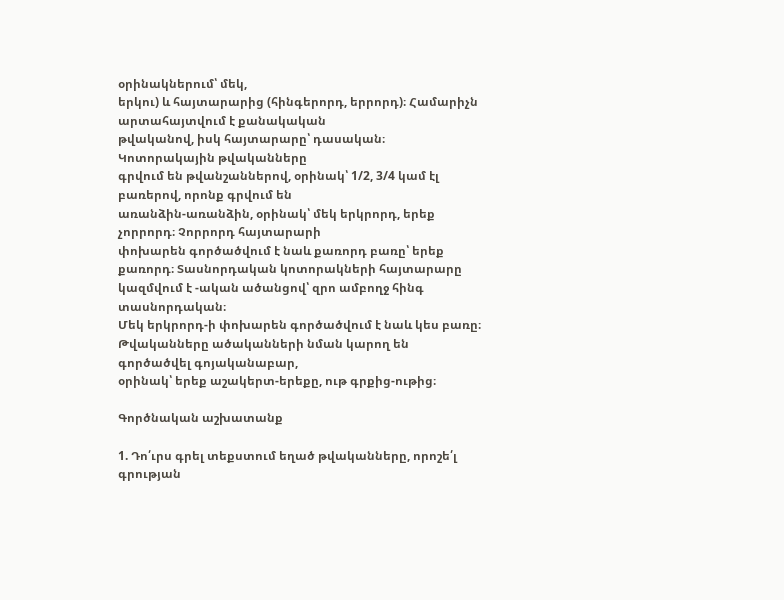օրինակներում՝ մեկ,
երկու) և հայտարարից (հինգերորդ, երրորդ)։ Համարիչն արտահայտվում է քանակական
թվականով, իսկ հայտարարը՝ դասական։ Կոտորակային թվականները
գրվում են թվանշաններով, օրինակ՝ 1/2, 3/4 կամ էլ բառերով, որոնք գրվում են
առանձին-առանձին, օրինակ՝ մեկ երկրորդ, երեք չորրորդ։ Չորրորդ հայտարարի
փոխարեն գործածվում է նաև քառորդ բառը՝ երեք քառորդ։ Տասնորդական կոտորակների հայտարարը կազմվում է -ական ածանցով՝ զրո ամբողջ հինգ տասնորդական։
Մեկ երկրորդ-ի փոխարեն գործածվում է նաև կես բառը։
Թվականները ածականների նման կարող են գործածվել գոյականաբար,
օրինակ՝ երեք աշակերտ-երեքը, ութ գրքից-ութից։

Գործնական աշխատանք

1. Դո՛ւրս գրել տեքստում եղած թվականները, որոշե՛լ գրության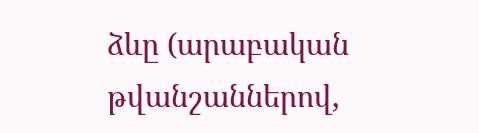ձևը (արաբական թվանշաններով,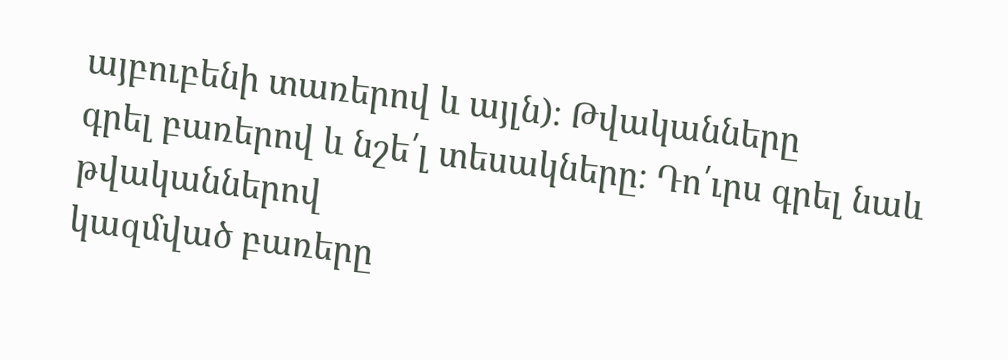այբուբենի տառերով և այլն)։ Թվականները
գրել բառերով և նշե՛լ տեսակները։ Դո՛ւրս գրել նաև թվականներով
կազմված բառերը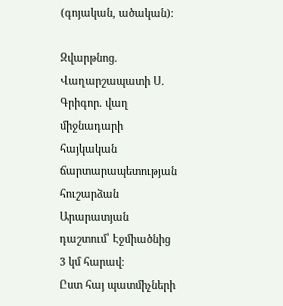(գոյական, ածական)։

Զվարթնոց. Վաղարշապատի Ս. Գրիգոր. վաղ միջնադարի հայկական ճարտարապետության
հուշարձան Արարատյան դաշտում՝ Էջմիածնից 3 կմ հարավ։
Ըստ հայ պատմիչների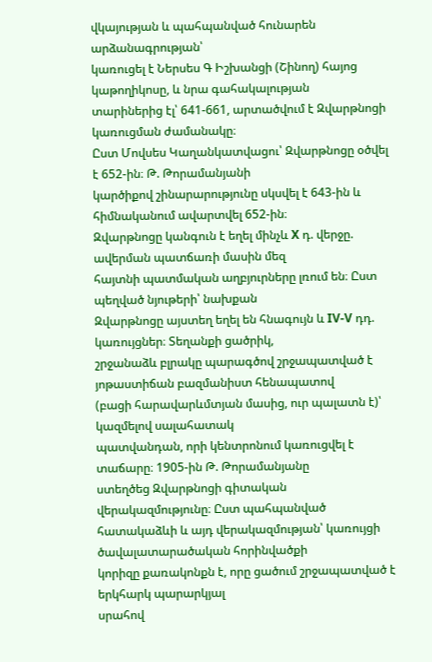վկայության և պահպանված հունարեն արձանագրության՝
կառուցել է Ներսես Գ Իշխանցի (Շինող) հայոց կաթողիկոսը, և նրա գահակալության
տարիներից էլ՝ 641-661, արտածվում է Զվարթնոցի կառուցման ժամանակը։
Ըստ Մովսես Կաղանկատվացու՝ Զվարթնոցը օծվել է 652-ին։ Թ. Թորամանյանի
կարծիքով շինարարությունը սկսվել է 643-ին և հիմնականում ավարտվել 652-ին։
Զվարթնոցը կանգուն է եղել մինչև X դ. վերջը. ավերման պատճառի մասին մեզ
հայտնի պատմական աղբյուրները լռում են։ Ըստ պեղված նյութերի՝ նախքան
Զվարթնոցը այստեղ եղել են հնագույն և IV-V դդ. կառույցներ։ Տեղանքի ցածրիկ,
շրջանաձև բլրակը պարագծով շրջապատված է յոթաստիճան բազմանիստ հենապատով
(բացի հարավարևմտյան մասից, ուր պալատն է)՝ կազմելով սալահատակ
պատվանդան, որի կենտրոնում կառուցվել է տաճարը։ 1905-ին Թ. Թորամանյանը
ստեղծեց Զվարթնոցի գիտական վերակազմությունը։ Ըստ պահպանված
հատակաձևի և այդ վերակազմության՝ կառույցի ծավալատարածական հորինվածքի
կորիզը քառակոնքն է, որը ցածում շրջապատված է երկհարկ պարարկյալ
սրահով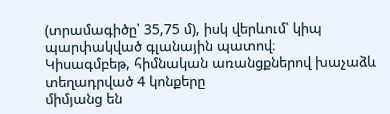(տրամագիծը՝ 35,75 մ), իսկ վերևում՝ կիպ պարփակված գլանային պատով։
Կիսագմբեթ, հիմնական առանցքներով խաչաձև տեղադրված 4 կոնքերը
միմյանց են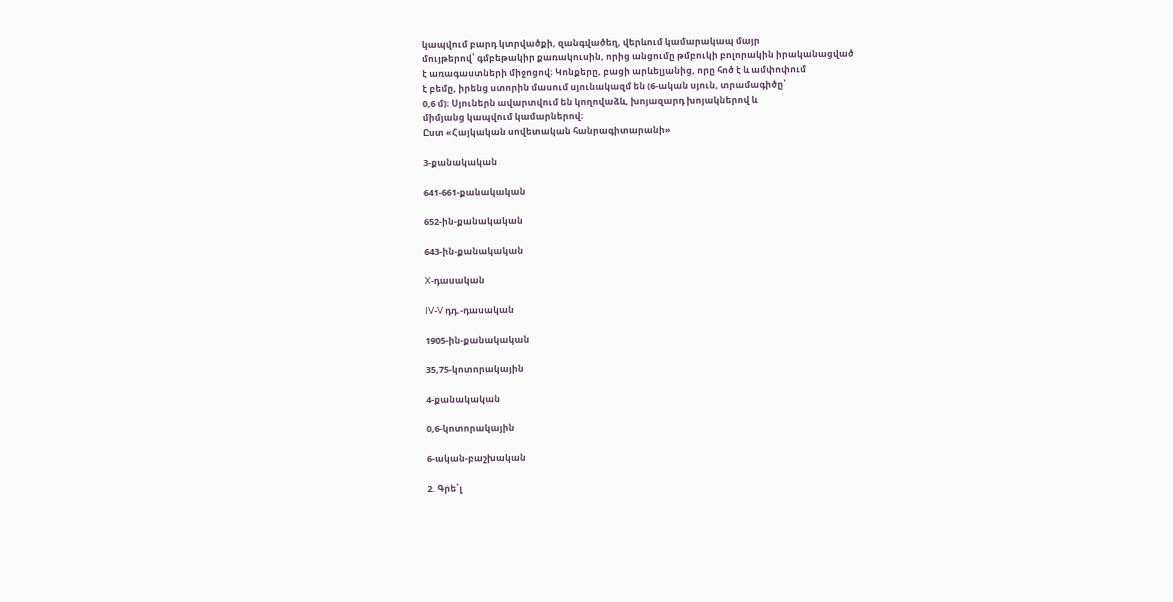կապվում բարդ կտրվածքի, զանգվածեղ, վերևում կամարակապ մայր
մույթերով՝ գմբեթակիր քառակուսին, որից անցումը թմբուկի բոլորակին իրականացված
է առագաստների միջոցով։ Կոնքերը, բացի արևելյանից, որը հոծ է և ամփոփում
է բեմը, իրենց ստորին մասում սյունակազմ են (6-ական սյուն, տրամագիծը՝
0,6 մ)։ Սյուներն ավարտվում են կողովաձև, խոյազարդ խոյակներով և
միմյանց կապվում կամարներով։
Ըստ «Հայկական սովետական հանրագիտարանի»

3-քանակական

641-661-քանակական

652-ին-քանակական

643-ին-քանակական

X-դասական

IV-V դդ.-դասական

1905-ին-քանակական

35,75-կոտորակային

4-քանակական

0,6-կոտորակային

6-ական-բաշխական

2. Գրե՛լ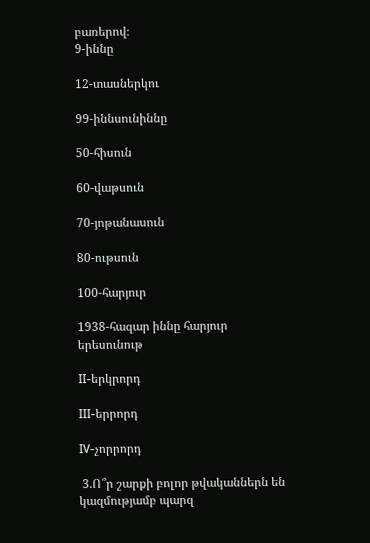բառերով։
9-իննը

12-տասներկու

99-իննսունիննը

50-հիսուն

60-վաթսուն

70-յոթանասուն

80-ութսուն

100-հարյուր

1938-հազար իննը հարյուր երեսունութ

II-երկրորդ

III-երրորդ

IV-չորրորդ

 3.Ո՞ր շարքի բոլոր թվականներն են կազմությամբ պարզ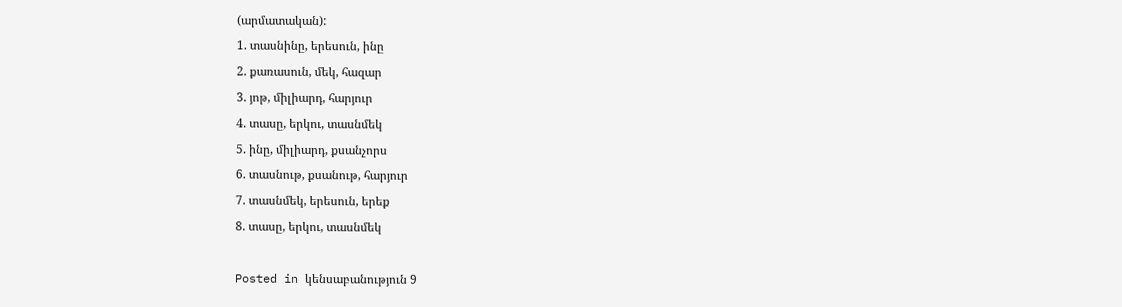(արմատական):
1. տասնինը, երեսուն, ինը
2. քառասուն, մեկ, հազար
3. յոթ, միլիարդ, հարյուր
4. տասը, երկու, տասնմեկ
5. ինը, միլիարդ, քսանչորս
6. տասնութ, քսանութ, հարյուր
7. տասնմեկ, երեսուն, երեք
8. տասը, երկու, տասնմեկ

Posted in կենսաբանություն 9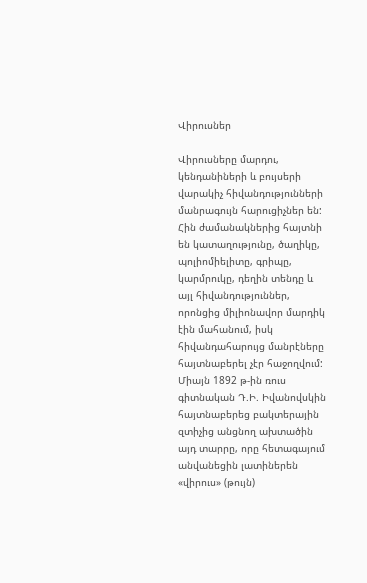Վիրուսներ

Վիրուսները մարդու, կենդանիների և բույսերի վարակիչ հիվանդությունների մանրագույն հարուցիչներ են: Հին ժամանակներից հայտնի են կատաղությունը, ծաղիկը, պոլիոմիելիտը, գրիպը, կարմրուկը, դեղին տենդը և այլ հիվանդություններ, որոնցից միլիոնավոր մարդիկ էին մահանում, իսկ հիվանդահարույց մանրէները հայտնաբերել չէր հաջողվում: Միայն 1892 թ-ին ռուս գիտնական Դ.Ի. Իվանովսկին հայտնաբերեց բակտերային զտիչից անցնող ախտածին այդ տարրը, որը հետագայում անվանեցին լատիներեն «վիրուս» (թույն)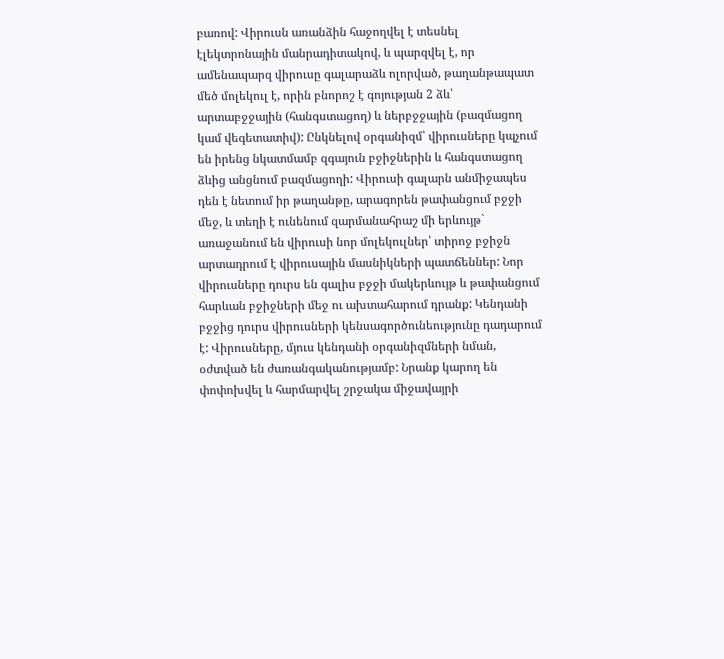բառով: Վիրուսն առանձին հաջողվել է տեսնել էլեկտրոնային մանրադիտակով, և պարզվել է, որ ամենապարզ վիրուսը գալարաձև ոլորված, թաղանթապատ մեծ մոլեկուլ է, որին բնորոշ է գոյության 2 ձև՝ արտաբջջային (հանգստացող) և ներբջջային (բազմացող կամ վեգետատիվ): Ընկնելով օրգանիզմ՝ վիրուսները կպչում են իրենց նկատմամբ զգայուն բջիջներին և հանգստացող ձևից անցնում բազմացողի: Վիրուսի գալարն անմիջապես դեն է նետում իր թաղանթը, արագորեն թափանցում բջջի մեջ, և տեղի է ունենում զարմանահրաշ մի երևույթ` առաջանում են վիրուսի նոր մոլեկուլներ՝ տիրոջ բջիջն արտադրում է վիրուսային մասնիկների պատճեններ: Նոր վիրուսները դուրս են գալիս բջջի մակերևույթ և թափանցում հարևան բջիջների մեջ ու ախտահարում դրանք: Կենդանի բջջից դուրս վիրուսների կենսագործունեությունը դադարում է: Վիրուսները, մյուս կենդանի օրգանիզմների նման, օժտված են ժառանգականությամբ: Նրանք կարող են փոփոխվել և հարմարվել շրջակա միջավայրի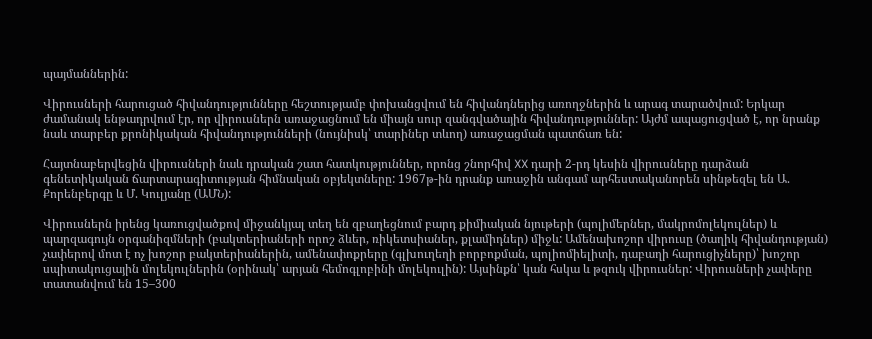պայմաններին:

Վիրուսների հարուցած հիվանդությունները հեշտությամբ փոխանցվում են հիվանդներից առողջներին և արագ տարածվում: Երկար ժամանակ ենթադրվում էր, որ վիրուսներն առաջացնում են միայն սուր զանգվածային հիվանդություններ: Այժմ ապացուցված է, որ նրանք նաև տարբեր քրոնիկական հիվանդությունների (նույնիսկ՝ տարիներ տևող) առաջացման պատճառ են:

Հայտնաբերվեցին վիրուսների նաև դրական շատ հատկություններ, որոնց շնորհիվ XX դարի 2-րդ կեսին վիրուսները դարձան գենետիկական ճարտարագիտության հիմնական օբյեկտները: 1967թ-ին դրանք առաջին անգամ արհեստականորեն սինթեզել են Ա. Քորենբերգը և Մ. Կուլյանը (ԱՄՆ):

Վիրուսներն իրենց կառուցվածքով միջանկյալ տեղ են զբաղեցնում բարդ քիմիական նյութերի (պոլիմերներ, մակրոմոլեկուլներ) և պարզագույն օրգանիզմների (բակտերիաների որոշ ձևեր, ռիկետսիաներ, քլամիդներ) միջև: Ամենախոշոր վիրուսը (ծաղիկ հիվանդության) չափերով մոտ է ոչ խոշոր բակտերիաներին, ամենափոքրերը (գլխուղեղի բորբոքման, պոլիոմիելիտի, դաբաղի հարուցիչները)՝ խոշոր սպիտակուցային մոլեկուլներին (օրինակ՝ արյան հեմոգլոբինի մոլեկուլին): Այսինքն՝ կան հսկա և թզուկ վիրուսներ: Վիրուսների չափերը տատանվում են 15–300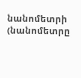նանոմետրի (նանոմետրը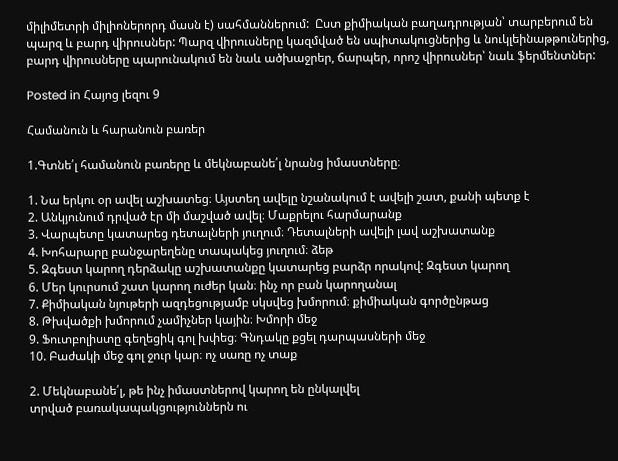միլիմետրի միլիոներորդ մասն է) սահմաններում:  Ըստ քիմիական բաղադրության՝ տարբերում են պարզ և բարդ վիրուսներ: Պարզ վիրուսները կազմված են սպիտակուցներից և նուկլեինաթթուներից, բարդ վիրուսները պարունակում են նաև ածխաջրեր, ճարպեր, որոշ վիրուսներ՝ նաև ֆերմենտներ:

Posted in Հայոց լեզու 9

Համանուն և հարանուն բառեր

1.Գտնե՛լ համանուն բառերը և մեկնաբանե՛լ նրանց իմաստները։

1. Նա երկու օր ավել աշխատեց։ Այստեղ ավելը նշանակում է ավելի շատ, քանի պետք է
2. Անկյունում դրված էր մի մաշված ավել։ Մաքրելու հարմարանք
3. Վարպետը կատարեց դետալների յուղում։ Դետալների ավելի լավ աշխատանք
4. Խոհարարը բանջարեղենը տապակեց յուղում։ ձեթ
5. Զգեստ կարող դերձակը աշխատանքը կատարեց բարձր որակով: Զգեստ կարող
6. Մեր կուրսում շատ կարող ուժեր կան։ ինչ որ բան կարողանալ
7. Քիմիական նյութերի ազդեցությամբ սկսվեց խմորում։ քիմիական գործընթաց
8. Թխվածքի խմորում չամիչներ կային։ Խմորի մեջ
9. Ֆուտբոլիստը գեղեցիկ գոլ խփեց։ Գնդակը քցել դարպասների մեջ
10. Բաժակի մեջ գոլ ջուր կար։ ոչ սառը ոչ տաք

2. Մեկնաբանե՛լ, թե ինչ իմաստներով կարող են ընկալվել
տրված բառակապակցություններն ու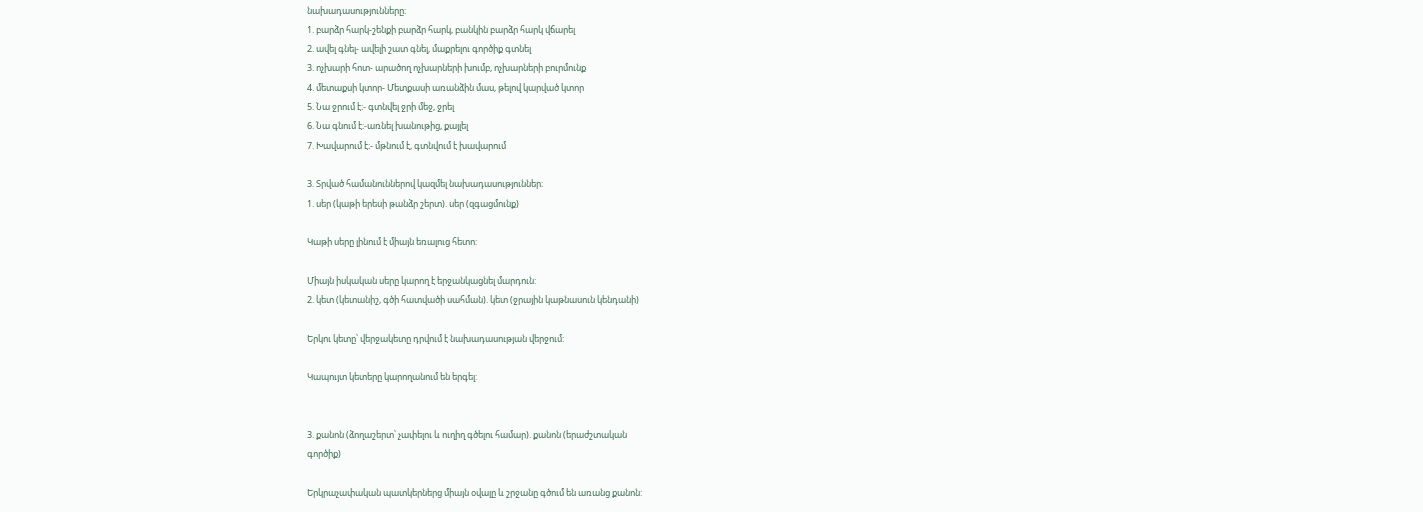նախադասությունները։
1. բարձր հարկ-շենքի բարձր հարկ, բանկին բարձր հարկ վճարել
2. ավել գնել- ավելի շատ գնել, մաքրելու գործիք գտնել
3. ոչխարի հոտ- արածող ոչխարների խումբ, ոչխարների բուրմունք
4. մետաքսի կտոր- Մետքասի առանձին մաս, թելով կարված կտոր
5. Նա ջրում է։- գտնվել ջրի մեջ, ջրել
6. Նա գնում է։-առնել խանութից, քայլել
7. Խավարում է։- մթնում է, գտնվում է խավարում

3. Տրված համանուններով կազմել նախադասություններ։
1. սեր (կաթի երեսի թանձր շերտ). սեր (զգացմունք)

Կաթի սերը լինում է միայն եռալուց հետո:

Միայն իսկական սերը կարող է երջանկացնել մարդուն:
2. կետ (կետանիշ, գծի հատվածի սահման). կետ (ջրային կաթնասուն կենդանի)

Երկու կետը՝ վերջակետը դրվում է նախադասության վերջում:

Կապույտ կետերը կարողանում են երգել:


3. քանոն (ձողաշերտ՝ չափելու և ուղիղ գծելու համար). քանոն (երաժշտական
գործիք)

Երկրաչափական պատկերներց միայն օվալը և շրջանը գծում են առանց քանոն: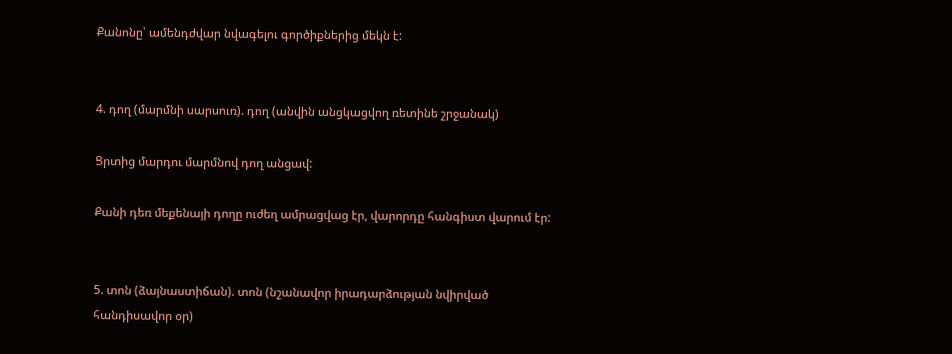Քանոնը՝ ամենդժվար նվագելու գործիքներից մեկն է:


4. դող (մարմնի սարսուռ). դող (անվին անցկացվող ռետինե շրջանակ)

Ցրտից մարդու մարմնով դող անցավ:

Քանի դեռ մեքենայի դողը ուժեղ ամրացվաց էր, վարորդը հանգիստ վարում էր:


5. տոն (ձայնաստիճան). տոն (նշանավոր իրադարձության նվիրված
հանդիսավոր օր)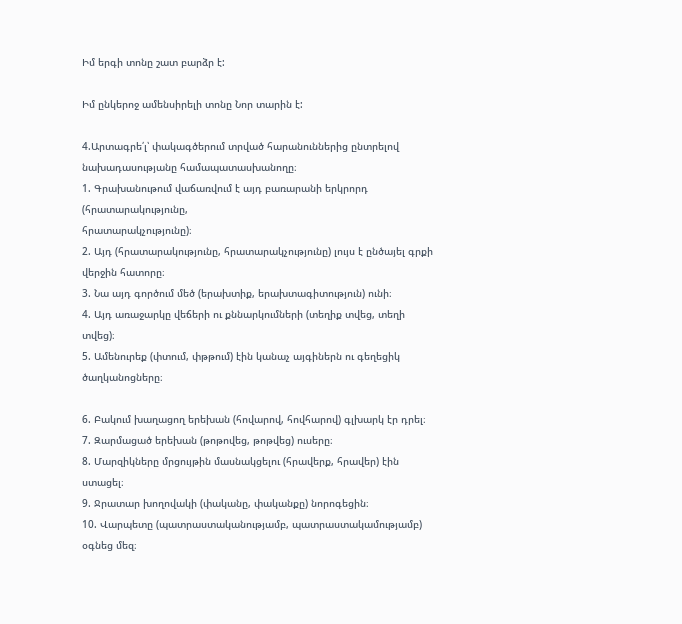Իմ երգի տոնը շատ բարձր է:

Իմ ընկերոջ ամենսիրելի տոնը Նոր տարին է:

4.Արտագրե՛լ՝ փակագծերում տրված հարանուններից ընտրելով
նախադասությանը համապատասխանողը։
1. Գրախանութում վաճառվում է այդ բառարանի երկրորդ (հրատարակությունը,
հրատարակչությունը)։
2. Այդ (հրատարակությունը, հրատարակչությունը) լույս է ընծայել գրքի
վերջին հատորը։
3. Նա այդ գործում մեծ (երախտիք, երախտագիտություն) ունի։
4. Այդ առաջարկը վեճերի ու քննարկումների (տեղիք տվեց, տեղի տվեց)։
5. Ամենուրեք (փտում, փթթում) էին կանաչ այգիներն ու գեղեցիկ ծաղկանոցները։

6. Բակում խաղացող երեխան (հովարով, հովհարով) գլխարկ էր դրել։
7. Զարմացած երեխան (թոթովեց, թոթվեց) ուսերը։
8. Մարզիկները մրցույթին մասնակցելու (հրավերք, հրավեր) էին ստացել։
9. Ջրատար խողովակի (փականը, փականքը) նորոգեցին։
10. Վարպետը (պատրաստականությամբ, պատրաստակամությամբ) օգնեց մեզ։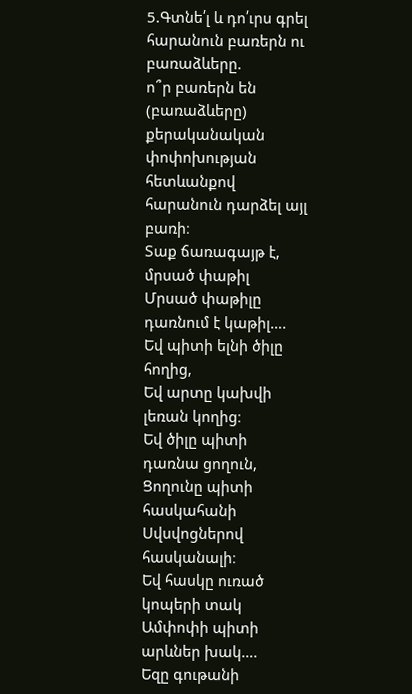5.Գտնե՛լ և դո՛ւրս գրել հարանուն բառերն ու բառաձևերը.
ո՞ր բառերն են (բառաձևերը) քերականական փոփոխության հետևանքով հարանուն դարձել այլ բառի։
Տաք ճառագայթ է, մրսած փաթիլ
Մրսած փաթիլը դառնում է կաթիլ….
Եվ պիտի ելնի ծիլը հողից,
Եվ արտը կախվի լեռան կողից։
Եվ ծիլը պիտի դառնա ցողուն,
Ցողունը պիտի հասկահանի
Սվսվոցներով հասկանալի։
Եվ հասկը ուռած կոպերի տակ
Ամփոփի պիտի արևներ խակ….
Եզը գութանի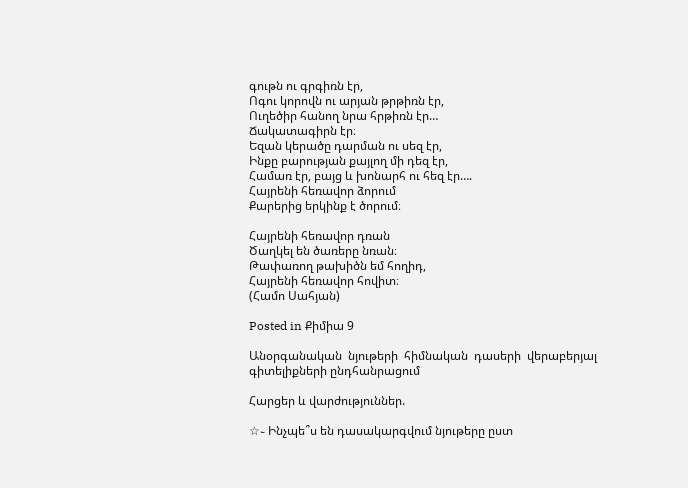գութն ու գրգիռն էր,
Ոգու կորովն ու արյան թրթիռն էր,
Ուղեծիր հանող նրա հրթիռն էր…
Ճակատագիրն էր։
Եզան կերածը դարման ու սեզ էր,
Ինքը բարության քայլող մի դեզ էր,
Համառ էր, բայց և խոնարհ ու հեզ էր….
Հայրենի հեռավոր ձորում
Քարերից երկինք է ծորում։

Հայրենի հեռավոր դռան
Ծաղկել են ծառերը նռան։
Թափառող թախիծն եմ հողիդ,
Հայրենի հեռավոր հովիտ։
(Համո Սահյան)

Posted in Քիմիա 9

Անօրգանական  նյութերի  հիմնական  դասերի  վերաբերյալ գիտելիքների ընդհանրացում

Հարցեր և վարժություններ.

☆֊ Ինչպե՞ս են դասակարգվում նյութերը ըստ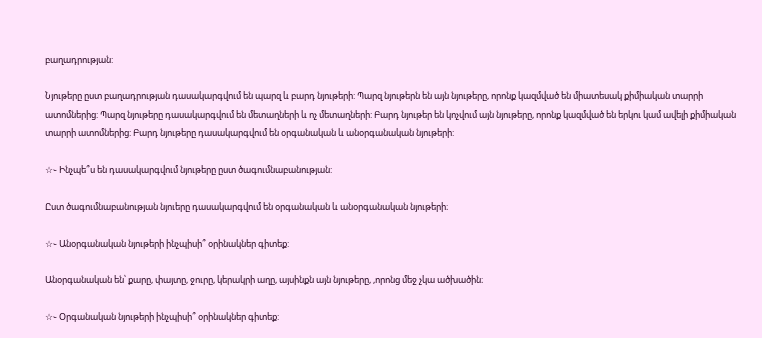բաղադրության:

Նյութերը ըստ բաղադրության դասակարգվում են պարզ և բարդ նյութերի: Պարզ նյութերն են այն նյութերը, որոնք կազմված են միատեսակ քիմիական տարրի ատոմներից: Պարզ նյութերը դասակարգվում են մետաղների և ոչ մետաղների: Բարդ նյութեր են կոչվում այն նյութերը, որոնք կազմված են երկու կամ ավելի քիմիական տարրի ատոմներից: Բարդ նյութերը դասակարգվում են օրգանական և անօրգանական նյութերի:

☆֊ Ինչպե՞ս են դասակարգվում նյութերը ըստ ծագումնաբանության:

Ըստ ծագումնաբանության նյուերը դասակարգվում են օրգանական և անօրգանական նյութերի։

☆֊ Անօրգանական նյութերի ինչպիսի՞ օրինակներ գիտեք:

Անօրգանական են՝ քարը, փայտը, ջուրը, կերակրի աղը, այսինքն այն նյութերը, ,որոնց մեջ չկա ածխածին։

☆֊ Օրգանական նյութերի ինչպիսի՞ օրինակներ գիտեք: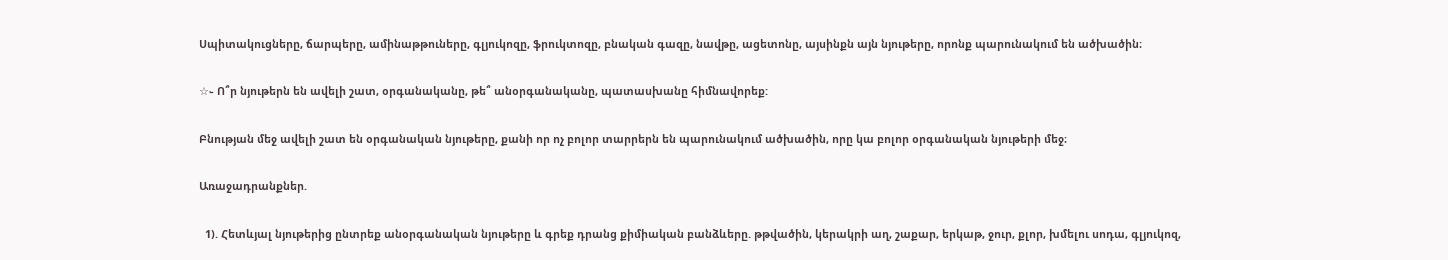Սպիտակուցները, ճարպերը, ամինաթթուները, գլյուկոզը, ֆրուկտոզը, բնական գազը, նավթը, ացետոնը, այսինքն այն նյութերը, որոնք պարունակում են ածխածին։

☆֊ Ո՞ր նյութերն են ավելի շատ, օրգանականը, թե՞ անօրգանականը, պատասխանը հիմնավորեք:

Բնության մեջ ավելի շատ են օրգանական նյութերը, քանի որ ոչ բոլոր տարրերն են պարունակում ածխածին, որը կա բոլոր օրգանական նյութերի մեջ։

Առաջադրանքներ.

  1). Հետևյալ նյութերից ընտրեք անօրգանական նյութերը և գրեք դրանց քիմիական բանձևերը. թթվածին, կերակրի աղ, շաքար, երկաթ, ջուր, քլոր, խմելու սոդա, գլյուկոզ,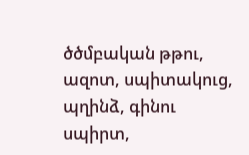ծծմբական թթու, ազոտ, սպիտակուց, պղինձ, գինու սպիրտ,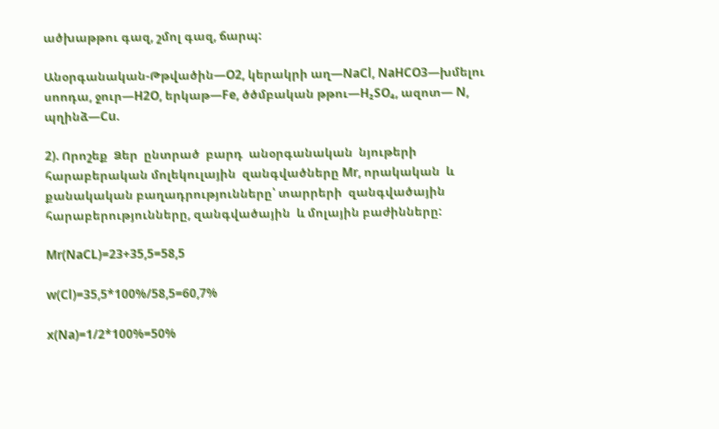ածխաթթու գազ, շմոլ գազ, ճարպ:

Անօրգանական-Թթվածին—O2, կերակրի աղ—NaCl, NaHCO3—խմելու սոոդա, ջուր—H2O, երկաթ—Fe, ծծմբական թթու—H₂SO₄, ազոտ— N, պղինձ—Cu.

2). Որոշեք  Ձեր  ընտրած  բարդ  անօրգանական  նյութերի  հարաբերական մոլեկուլային  զանգվածները Mr, որակական  և  քանակական բաղադրությունները՝ տարրերի  զանգվածային   հարաբերությունները, զանգվածային  և մոլային բաժինները:

Mr(NaCL)=23+35,5=58,5

w(Cl)=35,5*100%/58,5=60,7%

x(Na)=1/2*100%=50%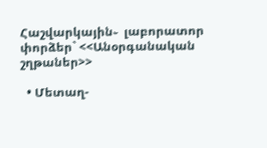Հաշվարկային֊  լաբորատոր  փորձեր` <<Անօրգանական շղթաներ>>

  • Մետաղ-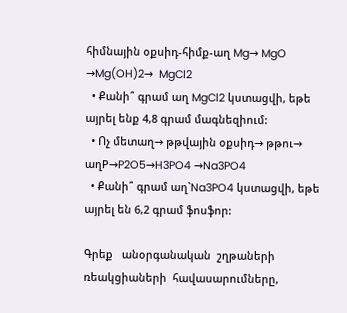հիմնային օքսիդ-հիմք-աղ Mg→ MgO →Mg(OH)2→  MgCl2
  • Քանի՞ գրամ աղ MgCl2 կստացվի, եթե այրել ենք 4,8 գրամ մագնեզիում:
  • Ոչ մետաղ→ թթվային օքսիդ→ թթու→ աղP→P2O5→H3PO4 →Na3PO4
  • Քանի՞ գրամ աղ`Na3PO4 կստացվի, եթե այրել են 6,2 գրամ ֆոսֆոր:

Գրեք   անօրգանական  շղթաների  ռեակցիաների  հավասարումները,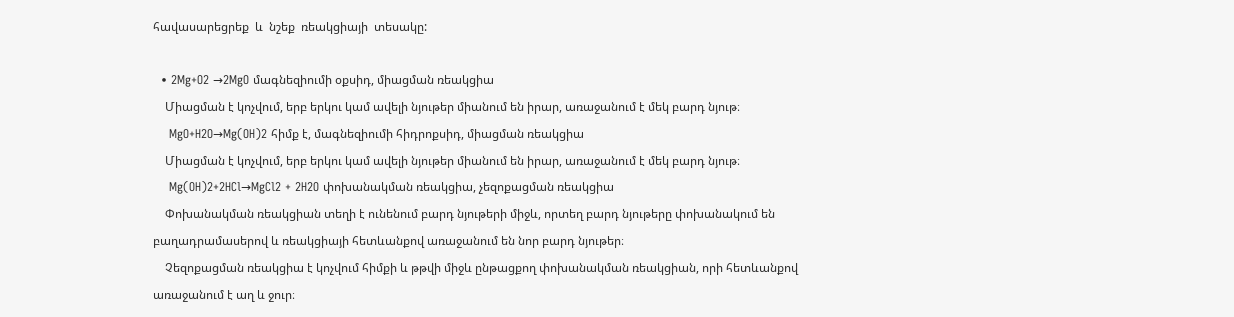հավասարեցրեք  և  նշեք  ռեակցիայի  տեսակը:

  • 2Mg+O2 →2MgO մագնեզիումի օքսիդ, միացման ռեակցիա
    Միացման է կոչվում, երբ երկու կամ ավելի նյութեր միանում են իրար, առաջանում է մեկ բարդ նյութ։
    MgO+H2O→Mg(OH)2 հիմք է, մագնեզիումի հիդրոքսիդ, միացման ռեակցիա
    Միացման է կոչվում, երբ երկու կամ ավելի նյութեր միանում են իրար, առաջանում է մեկ բարդ նյութ։
    Mg(OH)2+2HCl→MgCl2 + 2H2O փոխանակման ռեակցիա, չեզոքացման ռեակցիա
    Փոխանակման ռեակցիան տեղի է ունենում բարդ նյութերի միջև, որտեղ բարդ նյութերը փոխանակում են բաղադրամասերով և ռեակցիայի հետևանքով առաջանում են նոր բարդ նյութեր։
    Չեզոքացման ռեակցիա է կոչվում հիմքի և թթվի միջև ընթացքող փոխանակման ռեակցիան, որի հետևանքով առաջանում է աղ և ջուր։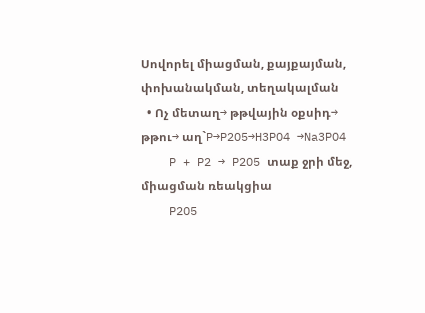Սովորել միացման, քայքայման, փոխանակման, տեղակալման
  • Ոչ մետաղ→ թթվային օքսիդ→ թթու→ աղ`P→P2O5→H3PO4 →Na3PO4
    P + P2 → P2O5 տաք ջրի մեջ, միացման ռեակցիա
    P2O5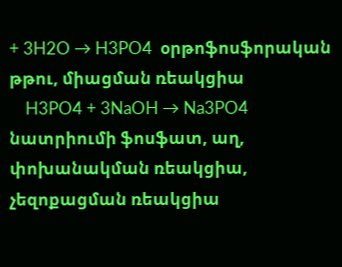+ 3H2O → H3PO4  օրթոֆոսֆորական թթու, միացման ռեակցիա
    H3PO4 + 3NaOH → Na3PO4 նատրիումի ֆոսֆատ, աղ, փոխանակման ռեակցիա, չեզոքացման ռեակցիա